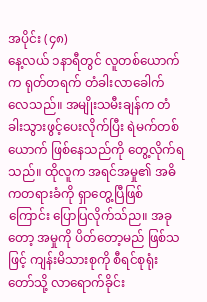အပိုင်း (၄၈)
နေ့လယ် ၁နာရီတွင် လူတစ်ယောက်က ရုတ်တရက် တံခါးလာခေါက်လေသည်။ အမျိုးသမီးချန်က တံခါးသွားဖွင့်ပေးလိုက်ပြီး ရဲမက်တစ်ယောက် ဖြစ်နေသည်ကို တွေ့လိုက်ရသည်။ ထိုလူက အရင်အမှု၏ အဓိကတရားခံကို ရှာတွေ့ပြီဖြစ်ကြောင်း ပြောပြလိုက်သ်ည။ အခုတော့ အမှုကို ပိတ်တော့မည် ဖြစ်သဖြင့် ကျန်းမိသားစုကို စီရင်စုရုံးတော်သို့ လာရောက်ခိုင်း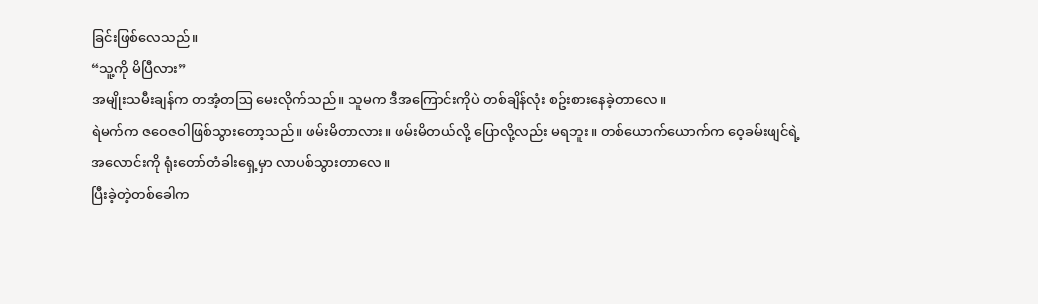ခြင်းဖြစ်လေသည်။
“သူ့ကို မိပြီလား”
အမျိုးသမီးချန်က တအံ့တဩ မေးလိုက်သည်။ သူမက ဒီအကြောင်းကိုပဲ တစ်ချိန်လုံး စဥ်းစားနေခဲ့တာလေ။
ရဲမက်က ဇဝေဇဝါဖြစ်သွားတော့သည်။ ဖမ်းမိတာလား။ ဖမ်းမိတယ်လို့ ပြောလို့လည်း မရဘူး။ တစ်ယောက်ယောက်က ဝေ့ခမ်းဖျင်ရဲ့အလောင်းကို ရုံးတော်တံခါးရှေ့မှာ လာပစ်သွားတာလေ။
ပြီးခဲ့တဲ့တစ်ခေါက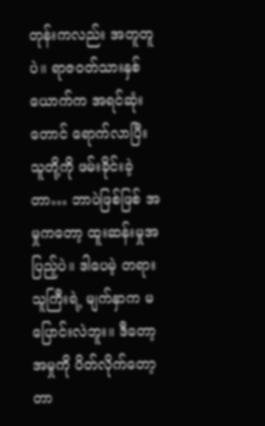တုန်းကလည်း အတူတူပဲ။ ရာဇဝတ်သားနှစ်ယောက်က အရင်ဆုံးတောင် ရောက်လာပြီး သူတို့ကို ဖမ်းခိုင်းခဲ့တာ… ဘာပဲဖြစ်ဖြစ် အမှုကတော့ ထူးဆန်းမှုအပြည့်ပဲ။ ဒါပေမဲ့ တရားသူကြီးရဲ့ မျက်နှာက မပြောင်းလဲဘူး။ ဒီတော့ အမှုကို ပိတ်လိုက်တော့တာ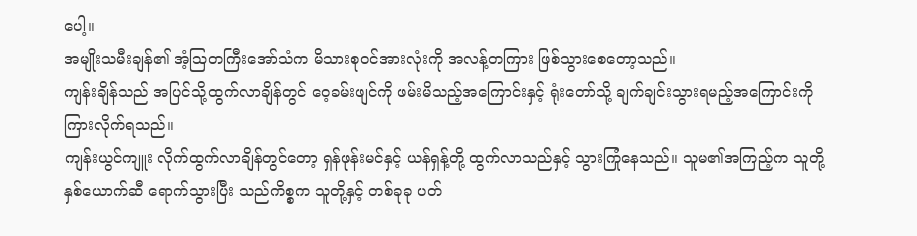ပေါ့။
အမျိုးသမီးချန်၏ အံ့ဩတကြီးအော်သံက မိသားစုဝင်အားလုံးကို အလန့်တကြား ဖြစ်သွားစေတော့သည်။
ကျန်းချိန်သည် အပြင်သို့ထွက်လာချိန်တွင် ဝေ့ခမ်းဖျင်ကို ဖမ်းမိသည့်အကြောင်းနှင့် ရုံးတော်သို့ ချက်ချင်းသွားရမည့်အကြောင်းကို ကြားလိုက်ရသည်။
ကျန်းယွင်ကျူး လိုက်ထွက်လာချိန်တွင်တော့ ရှန်ဖုန်းမင်နှင့် ယန်ရှန့်တို့ ထွက်လာသည်နှင့် သွားကြုံနေသည်။ သူမ၏အကြည့်က သူတို့နှစ်ယောက်ဆီ ရောက်သွားပြီး သည်ကိစ္စက သူတို့နှင့် တစ်ခုခု ပတ်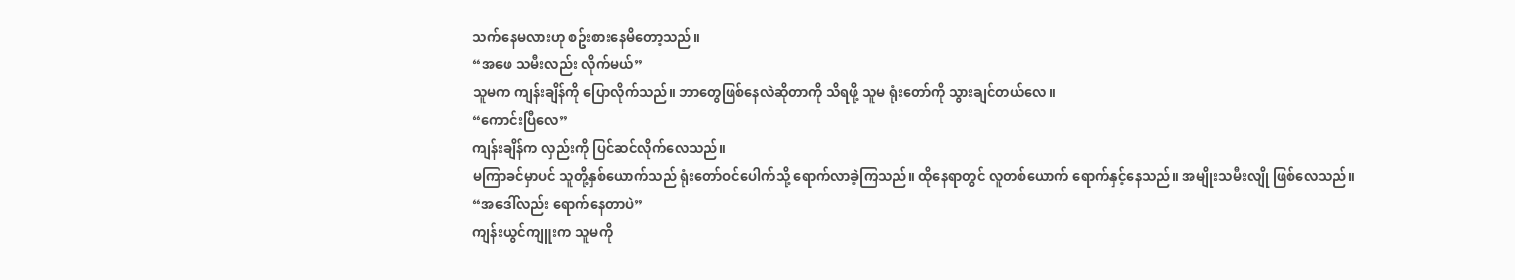သက်နေမလားဟု စဥ်းစားနေမိတော့သည်။
“အဖေ သမီးလည်း လိုက်မယ်”
သူမက ကျန်းချိန်ကို ပြောလိုက်သည်။ ဘာတွေဖြစ်နေလဲဆိုတာကို သိရဖို့ သူမ ရုံးတော်ကို သွားချင်တယ်လေ။
“ကောင်းပြီလေ”
ကျန်းချိန်က လှည်းကို ပြင်ဆင်လိုက်လေသည်။
မကြာခင်မှာပင် သူတို့နှစ်ယောက်သည် ရုံးတော်ဝင်ပေါက်သို့ ရောက်လာခဲ့ကြသည်။ ထိုနေရာတွင် လူတစ်ယောက် ရောက်နှင့်နေသည်။ အမျိုးသမီးလျို ဖြစ်လေသည်။
“အဒေါ်လည်း ရောက်နေတာပဲ”
ကျန်းယွင်ကျူးက သူမကို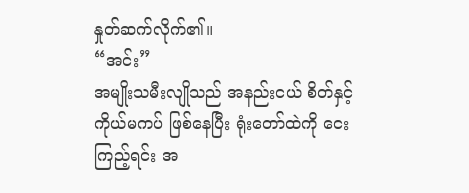နှုတ်ဆက်လိုက်၏။
“အင်း”
အမျိုးသမီးလျိုသည် အနည်းငယ် စိတ်နှင့်ကိုယ်မကပ် ဖြစ်နေပြီး ရုံးတော်ထဲကို ငေးကြည့်ရင်း အ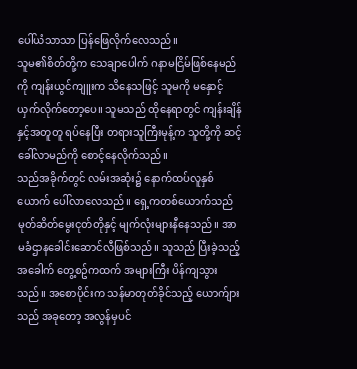ပေါ်ယံသာသာ ပြန်ဖြေလိုက်လေသည်။
သူမ၏စိတ်တို့က သေချာပေါက် ဂနာမငြိမ်ဖြစ်နေမည်ကို ကျန်းယွင်ကျူးက သိနေသဖြင့် သူမကို မနှောင့်ယှက်လိုက်တော့ပေ။ သူမသည် ထိုနေရာတွင် ကျန်းချိန်နှင့်အတူတူ ရပ်နေပြီး တရားသူကြီးမုန့်က သူတို့ကို ဆင့်ခေါ်လာမည်ကို စောင့်နေလိုက်သည်။
သည်အခိုက်တွင် လမ်းအဆုံး၌ နောက်ထပ်လူနှစ်ယောက် ပေါ်လာလေသည်။ ရှေ့ကတစ်ယောက်သည် မုတ်ဆိတ်မွေးငုတ်တိုနှင့် မျက်လုံးများနီနေသည်။ အာမခံဌာနခေါင်းဆောင်လီဖြစ်သည်။ သူသည် ပြီးခဲ့သည့်အခေါက် တွေ့စဥ်ကထက် အများကြီး ပိန်ကျသွားသည်။ အစောပိုင်းက သန်မာတုတ်ခိုင်သည့် ယောက်ျားသည် အခုတော့ အလွန်မှပင်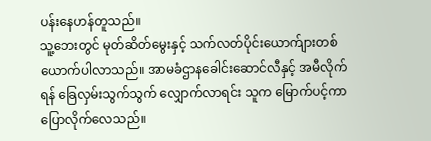ပန်းနေဟန်တူသည်။
သူ့ဘေးတွင် မုတ်ဆိတ်မွေးနှင့် သက်လတ်ပိုင်းယောက်ျားတစ်ယောက်ပါလာသည်။ အာမခံဌာနခေါင်းဆောင်လီနှင့် အမီလိုက်ရန် ခြေလှမ်းသွက်သွက် လျှောက်လာရင်း သူက မြောက်ပင့်ကာ ပြောလိုက်လေသည်။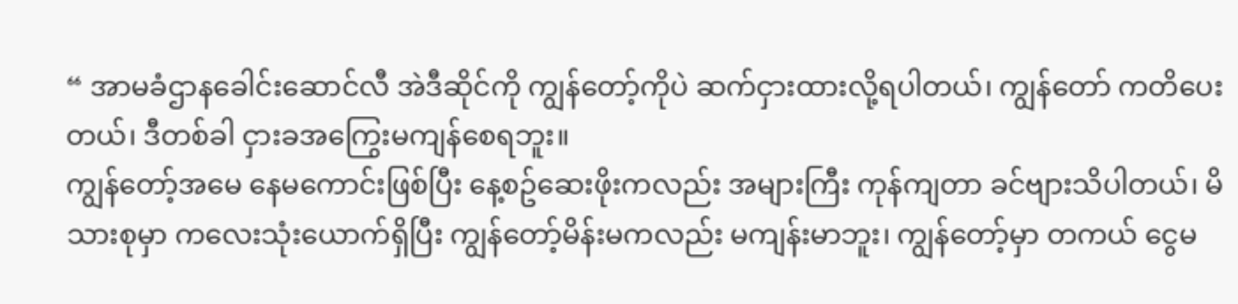“ အာမခံဌာနခေါင်းဆောင်လီ အဲဒီဆိုင်ကို ကျွန်တော့်ကိုပဲ ဆက်ငှားထားလို့ရပါတယ်၊ ကျွန်တော် ကတိပေးတယ်၊ ဒီတစ်ခါ ငှားခအကြွေးမကျန်စေရဘူး။
ကျွန်တော့်အမေ နေမကောင်းဖြစ်ပြီး နေ့စဥ်ဆေးဖိုးကလည်း အများကြီး ကုန်ကျတာ ခင်ဗျားသိပါတယ်၊ မိသားစုမှာ ကလေးသုံးယောက်ရှိပြီး ကျွန်တော့်မိန်းမကလည်း မကျန်းမာဘူး၊ ကျွန်တော့်မှာ တကယ် ငွေမ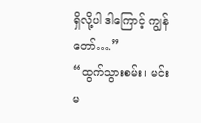ရှိလို့ပါ ဒါကြောင့် ကျွန်တော်….”
“ထွက်သွားစမ်း၊ မင်း မ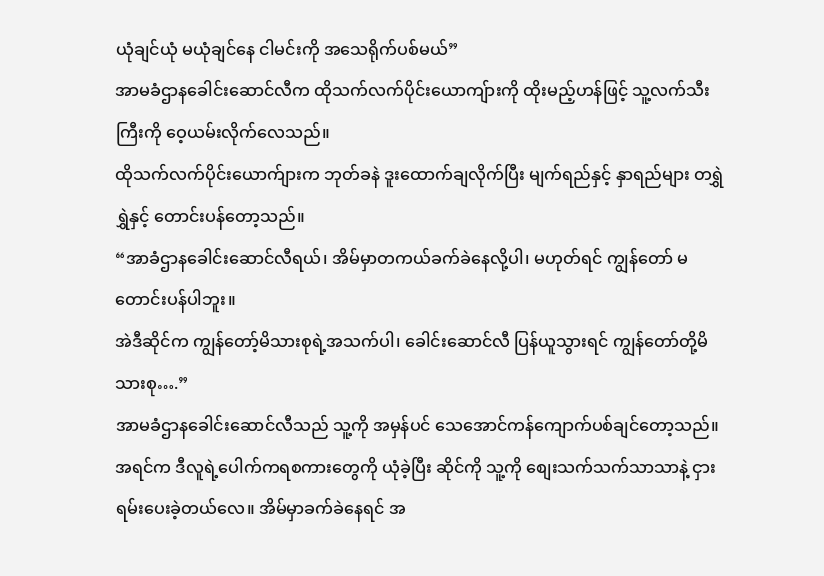ယုံချင်ယုံ မယုံချင်နေ ငါမင်းကို အသေရိုက်ပစ်မယ်”
အာမခံဌာနခေါင်းဆောင်လီက ထိုသက်လက်ပိုင်းယောကျ်ားကို ထိုးမည့်ဟန်ဖြင့် သူ့လက်သီးကြီးကို ဝေ့ယမ်းလိုက်လေသည်။
ထိုသက်လက်ပိုင်းယောက်ျားက ဘုတ်ခနဲ ဒူးထောက်ချလိုက်ပြီး မျက်ရည်နှင့် နှာရည်များ တရွှဲရွှဲနှင့် တောင်းပန်တော့သည်။
“အာခံဌာနခေါင်းဆောင်လီရယ်၊ အိမ်မှာတကယ်ခက်ခဲနေလို့ပါ၊ မဟုတ်ရင် ကျွန်တော် မတောင်းပန်ပါဘူး။
အဲဒီဆိုင်က ကျွန်တော့်မိသားစုရဲ့အသက်ပါ၊ ခေါင်းဆောင်လီ ပြန်ယူသွားရင် ကျွန်တော်တို့မိသားစု….”
အာမခံဌာနခေါင်းဆောင်လီသည် သူ့ကို အမှန်ပင် သေအောင်ကန်ကျောက်ပစ်ချင်တော့သည်။ အရင်က ဒီလူရဲ့ပေါက်ကရစကားတွေကို ယုံခဲ့ပြီး ဆိုင်ကို သူ့ကို စျေးသက်သက်သာသာနဲ့ ငှားရမ်းပေးခဲ့တယ်လေ။ အိမ်မှာခက်ခဲနေရင် အ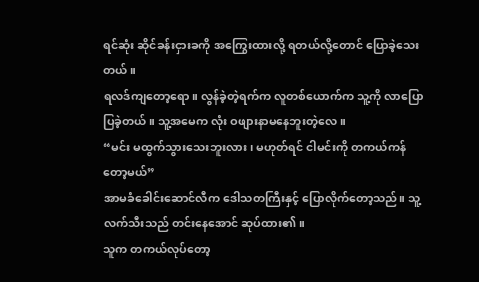ရင်ဆုံး ဆိုင်ခန်းငှားခကို အကြွေးထားလို့ ရတယ်လို့တောင် ပြောခဲ့သေးတယ်။
ရလဒ်ကျတော့ရော။ လွန်ခဲ့တဲ့ရက်က လူတစ်ယောက်က သူ့ကို လာပြောပြခဲ့တယ်။ သူ့အမေက လုံး ဝဖျားနာမနေဘူးတဲ့လေ။
“မင်း မထွက်သွားသေးဘူးလား၊ မဟုတ်ရင် ငါမင်းကို တကယ်ကန်တော့မယ်”
အာမခံခေါင်းဆောင်လီက ဒေါသတကြီးနှင့် ပြောလိုက်တော့သည်။ သူ့လက်သီးသည် တင်းနေအောင် ဆုပ်ထား၏။
သူက တကယ်လုပ်တော့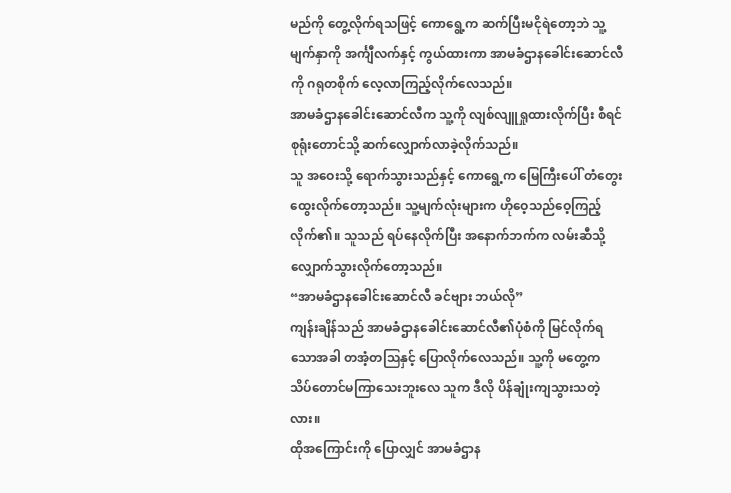မည်ကို တွေ့လိုက်ရသဖြင့် ကောရွေ့က ဆက်ပြီးမငိုရဲတော့ဘဲ သူ့မျက်နှာကို အင်္ကျီလက်နှင့် ကွယ်ထားကာ အာမခံဌာနခေါင်းဆောင်လီကို ဂရုတစိုက် လေ့လာကြည့်လိုက်လေသည်။
အာမခံဌာနခေါင်းဆောင်လီက သူ့ကို လျစ်လျူရှုထားလိုက်ပြီး စီရင်စုရုံးတောင်သို့ ဆက်လျှောက်လာခဲ့လိုက်သည်။
သူ အဝေးသို့ ရောက်သွားသည်နှင့် ကောရွေ့က မြေကြီးပေါ် တံတွေးထွေးလိုက်တော့သည်။ သူ့မျက်လုံးများက ဟိုဝေ့သည်ဝေ့ကြည့်လိုက်၏။ သူသည် ရပ်နေလိုက်ပြီး အနောက်ဘက်က လမ်းဆီသို့ လျှောက်သွားလိုက်တော့သည်။
“အာမခံဌာနခေါင်းဆောင်လီ ခင်ဗျား ဘယ်လို”
ကျန်းချိန်သည် အာမခံဌာနခေါင်းဆောင်လီ၏ပုံစံကို မြင်လိုက်ရသောအခါ တအံ့တဩနှင့် ပြောလိုက်လေသည်။ သူ့ကို မတွေ့က သိပ်တောင်မကြာသေးဘူးလေ သူက ဒီလို ပိန်ချုံးကျသွားသတဲ့လား။
ထိုအကြောင်းကို ပြောလျှင် အာမခံဌာန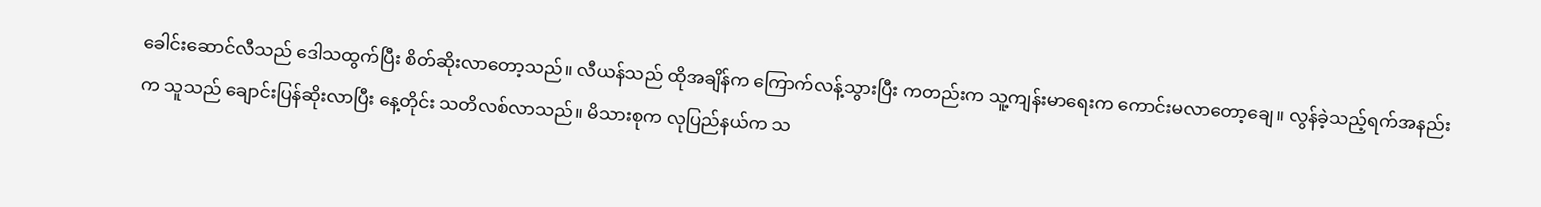ခေါင်းဆောင်လီသည် ဒေါသထွက်ပြီး စိတ်ဆိုးလာတော့သည်။ လီယန်သည် ထိုအချိန်က ကြောက်လန့်သွားပြီး ကတည်းက သူ့ကျန်းမာရေးက ကောင်းမလာတော့ချေ။ လွန်ခဲ့သည့်ရက်အနည်းက သူသည် ချောင်းပြန်ဆိုးလာပြီး နေ့တိုင်း သတိလစ်လာသည်။ မိသားစုက လုပြည်နယ်က သ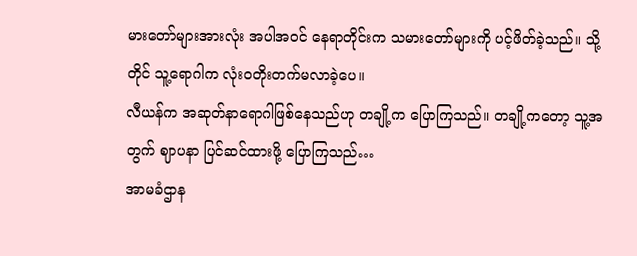မားတော်များအားလုံး အပါအဝင် နေရာတိုင်းက သမားတော်များကို ပင့်ဖိတ်ခဲ့သည်။ သို့တိုင် သူ့ရောဂါက လုံးဝတိုးတက်မလာခဲ့ပေ။
လီယန်က အဆုတ်နာရောဂါဖြစ်နေသည်ဟု တချို့က ပြောကြသည်။ တချို့ကတော့ သူ့အတွက် ဈာပနာ ပြင်ဆင်ထားဖို့ ပြောကြသည်…
အာမခံဌာန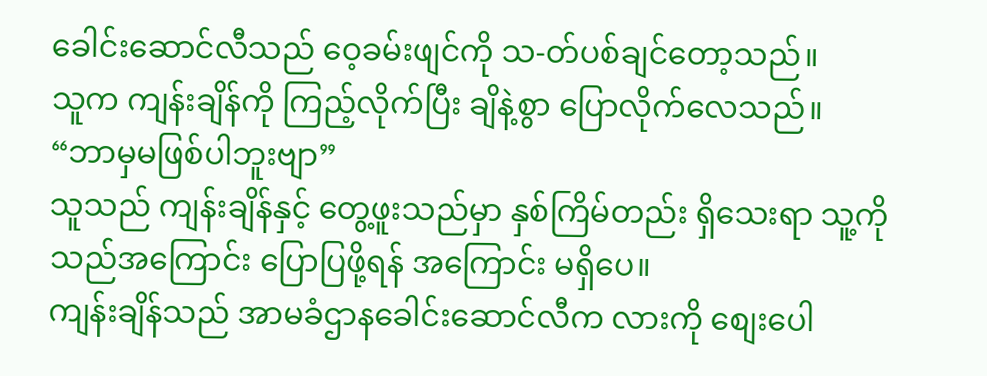ခေါင်းဆောင်လီသည် ဝေ့ခမ်းဖျင်ကို သ-တ်ပစ်ချင်တော့သည်။
သူက ကျန်းချိန်ကို ကြည့်လိုက်ပြီး ချိနဲ့စွာ ပြောလိုက်လေသည်။
“ဘာမှမဖြစ်ပါဘူးဗျာ”
သူသည် ကျန်းချိန်နှင့် တွေ့ဖူးသည်မှာ နှစ်ကြိမ်တည်း ရှိသေးရာ သူ့ကို သည်အကြောင်း ပြောပြဖို့ရန် အကြောင်း မရှိပေ။
ကျန်းချိန်သည် အာမခံဌာနခေါင်းဆောင်လီက လားကို စျေးပေါ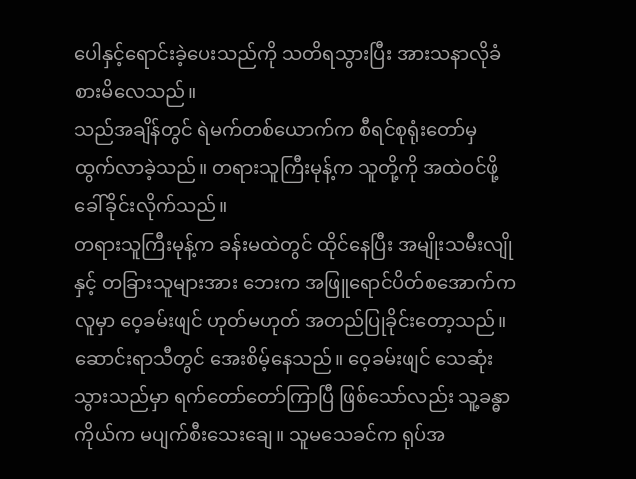ပေါနှင့်ရောင်းခဲ့ပေးသည်ကို သတိရသွားပြီး အားသနာလိုခံစားမိလေသည်။
သည်အချိန်တွင် ရဲမက်တစ်ယောက်က စီရင်စုရုံးတော်မှ ထွက်လာခဲ့သည်။ တရားသူကြီးမုန့်က သူတို့ကို အထဲဝင်ဖို့ ခေါ်ခိုင်းလိုက်သည်။
တရားသူကြီးမုန့်က ခန်းမထဲတွင် ထိုင်နေပြီး အမျိုးသမီးလျိုနှင့် တခြားသူများအား ဘေးက အဖြူရောင်ပိတ်စအောက်က လူမှာ ဝေ့ခမ်းဖျင် ဟုတ်မဟုတ် အတည်ပြုခိုင်းတော့သည်။
ဆောင်းရာသီတွင် အေးစိမ့်နေသည်။ ဝေ့ခမ်းဖျင် သေဆုံးသွားသည်မှာ ရက်တော်တော်ကြာပြီ ဖြစ်သော်လည်း သူ့ခန္ဓာကိုယ်က မပျက်စီးသေးချေ။ သူမသေခင်က ရုပ်အ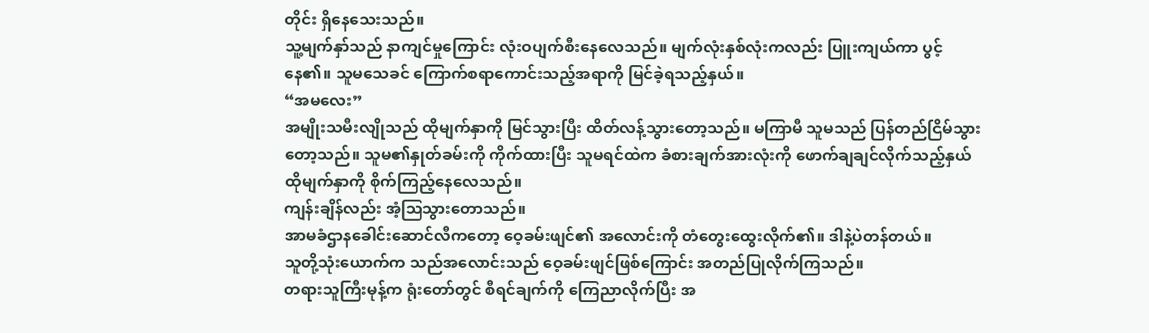တိုင်း ရှိနေသေးသည်။
သူ့မျက်နှာ်သည် နာကျင်မှုကြောင်း လုံးဝပျက်စီးနေလေသည်။ မျက်လုံးနှစ်လုံးကလည်း ပြူးကျယ်ကာ ပွင့်နေ၏။ သူမသေခင် ကြောက်စရာကောင်းသည့်အရာကို မြင်ခဲ့ရသည့်နှယ်။
“အမလေး”
အမျိုးသမီးလျိုသည် ထိုမျက်နှာကို မြင်သွားပြီး ထိတ်လန့်သွားတော့သည်။ မကြာမီ သူမသည် ပြန်တည်ငြိမ်သွားတော့သည်။ သူမ၏နှုတ်ခမ်းကို ကိုက်ထားပြီး သူမရင်ထဲက ခံစားချက်အားလုံးကို ဖောက်ချချင်လိုက်သည့်နှယ် ထိုမျက်နှာကို စိုက်ကြည့်နေလေသည်။
ကျန်းချိန်လည်း အံ့ဩသွားတောသည်။
အာမခံဌာနခေါင်းဆောင်လီကတော့ ဝေ့ခမ်းဖျင်၏ အလောင်းကို တံတွေးထွေးလိုက်၏။ ဒါနဲ့ပဲတန်တယ်။
သူတို့သုံးယောက်က သည်အလောင်းသည် ဝေ့ခမ်းဖျင်ဖြစ်ကြောင်း အတည်ပြုလိုက်ကြသည်။
တရားသူကြီးမုန့်က ရုံးတော်တွင် စီရင်ချက်ကို ကြေညာလိုက်ပြီး အ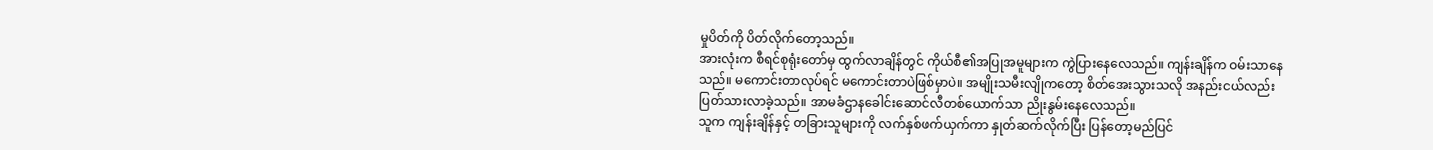မှုပိတ်ကို ပိတ်လိုက်တော့သည်။
အားလုံးက စီရင်စုရုံးတော်မှ ထွက်လာချိန်တွင် ကိုယ်စီ၏အပြုအမူများက ကွဲပြားနေလေသည်။ ကျန်းချိန်က ဝမ်းသာနေသည်။ မကောင်းတာလုပ်ရင် မကောင်းတာပဲဖြစ်မှာပဲ။ အမျိုးသမီးလျိုကတော့ စိတ်အေးသွားသလို အနည်းငယ်လည်း ပြတ်သားလာခဲ့သည်။ အာမခံဌာနခေါင်းဆောင်လီတစ်ယောက်သာ ညိုးနွမ်းနေလေသည်။
သူက ကျန်းချိန်နှင့် တခြားသူများကို လက်နှစ်ဖက်ယှက်ကာ နှုတ်ဆက်လိုက်ပြီး ပြန်တော့မည်ပြင်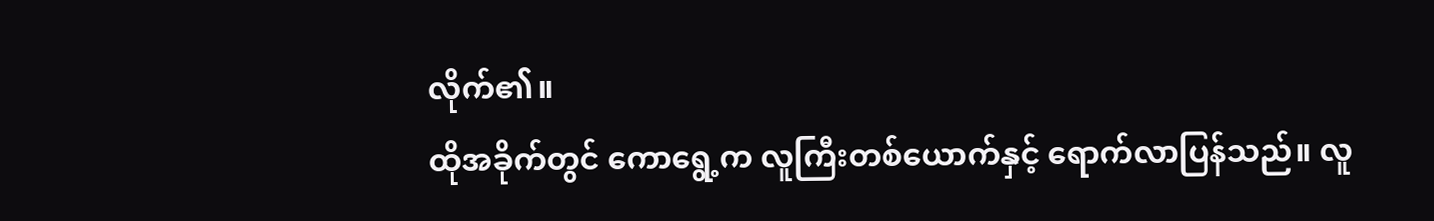လိုက်၏။
ထိုအခိုက်တွင် ကောရွေ့က လူကြီးတစ်ယောက်နှင့် ရောက်လာပြန်သည်။ လူ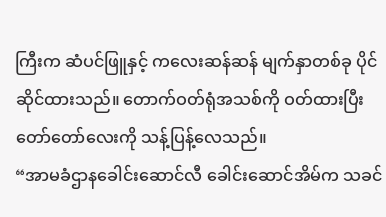ကြီးက ဆံပင်ဖြူနှင့် ကလေးဆန်ဆန် မျက်နှာတစ်ခု ပိုင်ဆိုင်ထားသည်။ တောက်ဝတ်ရုံအသစ်ကို ဝတ်ထားပြီး တော်တော်လေးကို သန့်ပြန့်လေသည်။
“အာမခံဌာနခေါင်းဆောင်လီ ခေါင်းဆောင်အိမ်က သခင်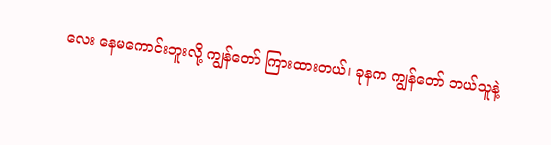လေး နေမကောင်းဘူးလို့ ကျွန်တော် ကြားထားတယ်၊ ခုနက ကျွန်တော် ဘယ်သူနဲ့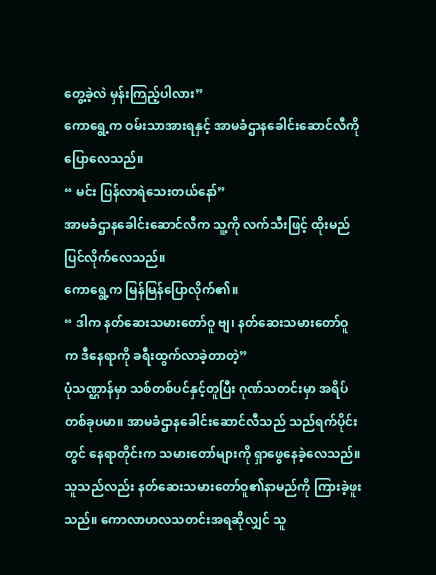တွေ့ခဲ့လဲ မှန်းကြည့်ပါလား”
ကောရွေ့က ဝမ်းသာအားရနှင့် အာမခံဌာနခေါင်းဆောင်လီကို ပြောလေသည်။
“ မင်း ပြန်လာရဲသေးတယ်နော်”
အာမခံဌာနခေါင်းဆောင်လီက သူ့ကို လက်သီးဖြင့် ထိုးမည်ပြင်လိုက်လေသည်။
ကောရွေ့က မြန်မြန်ပြောလိုက်၏။
“ ဒါက နတ်ဆေးသမားတော်ဝူ ဗျ၊ နတ်ဆေးသမားတော်ဝူက ဒီနေရာကို ခရီးထွက်လာခဲ့တာတဲ့”
ပုံသဏ္ဌာန်မှာ သစ်တစ်ပင်နှင့်တူပြီး ဂုဏ်သတင်းမှာ အရိပ်တစ်ခုပမာ။ အာမခံဌာနခေါင်းဆောင်လီသည် သည်ရက်ပိုင်းတွင် နေရာတိုင်းက သမားတော်များကို ရှာဖွေနေခဲ့လေသည်။ သူသည်လည်း နတ်ဆေးသမားတော်ဝူ၏နာမည်ကို ကြားခဲ့ဖူးသည်။ ကောလာဟလသတင်းအရဆိုလျှင် သူ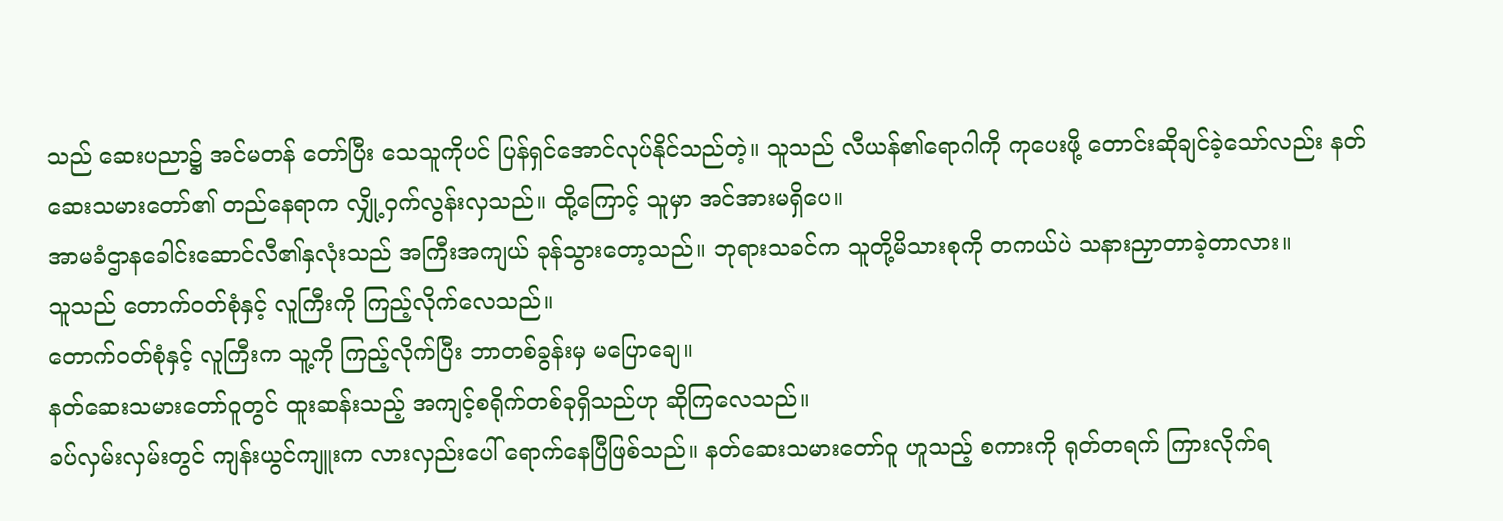သည် ဆေးပညာ၌ အင်မတန် တော်ပြီး သေသူကိုပင် ပြန်ရှင်အောင်လုပ်နိုင်သည်တဲ့။ သူသည် လီယန်၏ရောဂါကို ကုပေးဖို့ တောင်းဆိုချင်ခဲ့သော်လည်း နတ်ဆေးသမားတော်၏ တည်နေရာက လျှို့ဝှက်လွန်းလှသည်။ ထို့ကြောင့် သူမှာ အင်အားမရှိပေ။
အာမခံဌာနခေါင်းဆောင်လီ၏နှလုံးသည် အကြီးအကျယ် ခုန်သွားတော့သည်။ ဘုရားသခင်က သူတို့မိသားစုကို တကယ်ပဲ သနားညှာတာခဲ့တာလား။
သူသည် တောက်ဝတ်စုံနှင့် လူကြီးကို ကြည့်လိုက်လေသည်။
တောက်ဝတ်စုံနှင့် လူကြီးက သူ့ကို ကြည့်လိုက်ပြီး ဘာတစ်ခွန်းမှ မပြောချေ။
နတ်ဆေးသမားတော်ဝူတွင် ထူးဆန်းသည့် အကျင့်စရိုက်တစ်ခုရှိသည်ဟု ဆိုကြလေသည်။
ခပ်လှမ်းလှမ်းတွင် ကျန်းယွင်ကျူးက လားလှည်းပေါ် ရောက်နေပြီဖြစ်သည်။ နတ်ဆေးသမားတော်ဝူ ဟူသည့် စကားကို ရုတ်တရက် ကြားလိုက်ရ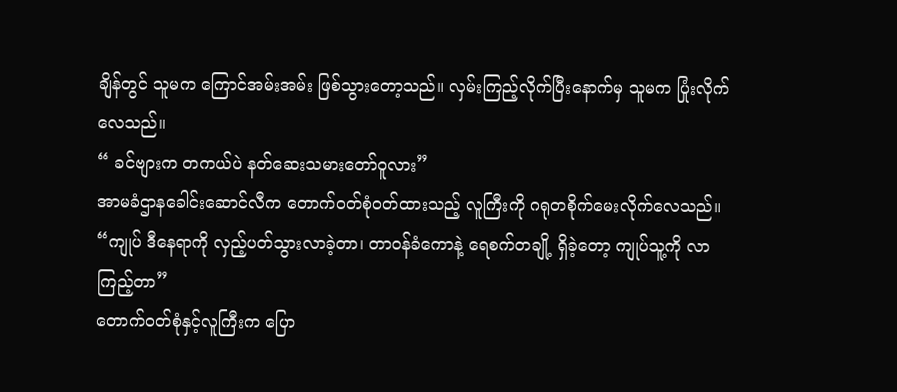ချိန်တွင် သူမက ကြောင်အမ်းအမ်း ဖြစ်သွားတော့သည်။ လှမ်းကြည့်လိုက်ပြီးနောက်မှ သူမက ပြုံးလိုက်လေသည်။
“ ခင်ဗျားက တကယ်ပဲ နတ်ဆေးသမားတော်ဝူလား”
အာမခံဌာနခေါင်းဆောင်လီက တောက်ဝတ်စုံဝတ်ထားသည့် လူကြီးကို ဂရုတစိုက်မေးလိုက်လေသည်။
“ကျုပ် ဒီနေရာကို လှည့်ပတ်သွားလာခဲ့တာ၊ တာဝန်ခံကောနဲ့ ရေစက်တချို့ ရှိခဲ့တော့ ကျုပ်သူ့ကို လာကြည့်တာ”
တောက်ဝတ်စုံနှင့်လူကြီးက ပြော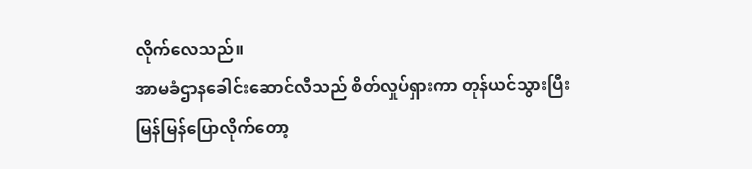လိုက်လေသည်။
အာမခံဌာနခေါင်းဆောင်လီသည် စိတ်လှုပ်ရှားကာ တုန်ယင်သွားပြီး မြန်မြန်ပြောလိုက်တော့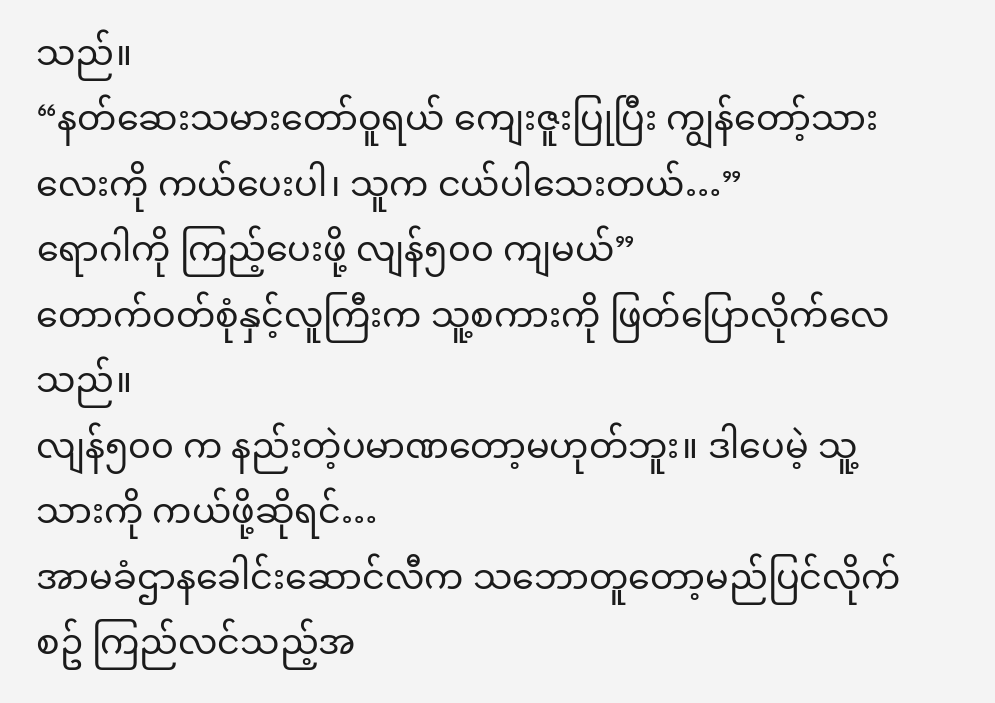သည်။
“နတ်ဆေးသမားတော်ဝူရယ် ကျေးဇူးပြုပြီး ကျွန်တော့်သားလေးကို ကယ်ပေးပါ၊ သူက ငယ်ပါသေးတယ်…”
ရောဂါကို ကြည့်ပေးဖို့ လျန်၅၀၀ ကျမယ်”
တောက်ဝတ်စုံနှင့်လူကြီးက သူ့စကားကို ဖြတ်ပြောလိုက်လေသည်။
လျန်၅၀၀ က နည်းတဲ့ပမာဏတော့မဟုတ်ဘူး။ ဒါပေမဲ့ သူ့သားကို ကယ်ဖို့ဆိုရင်…
အာမခံဌာနခေါင်းဆောင်လီက သဘောတူတော့မည်ပြင်လိုက်စဥ် ကြည်လင်သည့်အ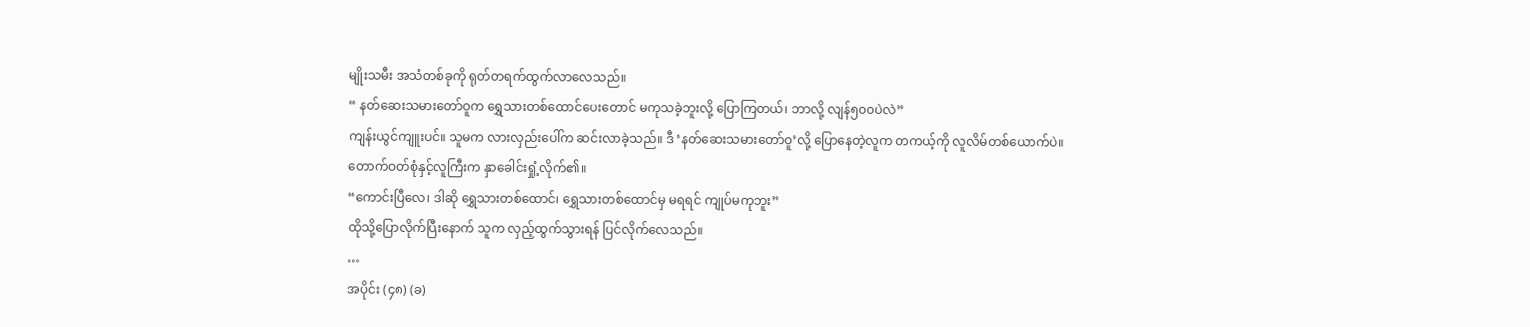မျိုးသမီး အသံတစ်ခုကို ရုတ်တရက်ထွက်လာလေသည်။
“ နတ်ဆေးသမားတော်ဝူက ရွှေသားတစ်ထောင်ပေးတောင် မကုသခဲ့ဘူးလို့ ပြောကြတယ်၊ ဘာလို့ လျန်၅၀၀ပဲလဲ”
ကျန်းယွင်ကျူးပင်။ သူမက လားလှည်းပေါ်က ဆင်းလာခဲ့သည်။ ဒီ ‘နတ်ဆေးသမားတော်ဝူ’လို့ ပြောနေတဲ့လူက တကယ့်ကို လူလိမ်တစ်ယောက်ပဲ။
တောက်ဝတ်စုံနှင့်လူကြီးက နှာခေါင်းရှုံ့လိုက်၏။
“ကောင်းပြီလေ၊ ဒါဆို ရွှေသားတစ်ထောင်၊ ရွှေသားတစ်ထောင်မှ မရရင် ကျုပ်မကုဘူး”
ထိုသို့ပြောလိုက်ပြီးနောက် သူက လှည့်ထွက်သွားရန် ပြင်လိုက်လေသည်။
…
အပိုင်း (၄၈) (ခ)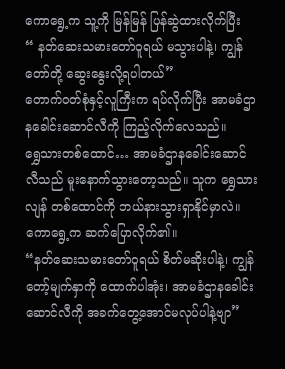ကောရွေ့က သူ့ကို မြန်မြန် ပြန်ဆွဲထားလိုက်ပြီး
“ နတ်ဆေးသမားတော်ဝူရယ် မသွားပါနဲ့၊ ကျွန်တော်တို့ ဆွေးနွေးလို့ရပါတယ်”
တောက်ဝတ်စုံနှင့်လူကြီးက ရပ်လိုက်ပြီး အာမခံဌာနခေါင်းဆောင်လီကို ကြည့်လိုက်လေသည်။
ရွှေသားတစ်ထောင်… အာမခံဌာနခေါင်းဆောင်လီသည် မူးနောက်သွားတော့သည်။ သူက ရွှေသားလျန် တစ်ထောင်ကို ဘယ်နားသွားရှာနိုင်မှာလဲ။
ကောရွေ့က ဆက်ပြောလိုက်၏။
“နတ်ဆေးသမားတော်ဝူရယ် စိတ်မဆိုးပါနဲ့၊ ကျွန်တော့်မျက်နှာကို ထောက်ပါအုံး၊ အာမခံဌာနခေါင်းဆောင်လီကို အခက်တွေ့အောင်မလုပ်ပါနဲ့ဗျာ”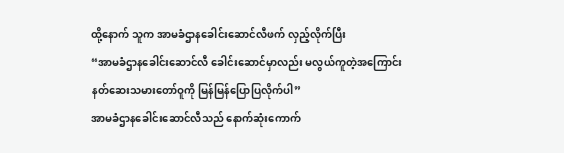ထို့နောက် သူက အာမခံဌာနခေါင်းဆောင်လီဖက် လှည့်လိုက်ပြီး
“အာမခံဌာနခေါင်းဆောင်လီ ခေါင်းဆောင်မှာလည်း မလွယ်ကူတဲ့အကြောင်း နတ်ဆေးသမားတော်ဝူကို မြန်မြန်ပြောပြလိုက်ပါ”
အာမခံဌာနခေါင်းဆောင်လီသည် နောက်ဆုံးကောက်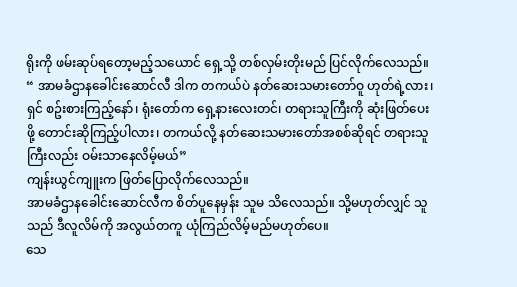ရိုးကို ဖမ်းဆုပ်ရတော့မည့်သယောင် ရှေ့သို့ တစ်လှမ်းတိုးမည် ပြင်လိုက်လေသည်။
“ အာမခံဌာနခေါင်းဆောင်လီ ဒါက တကယ်ပဲ နတ်ဆေးသမားတော်ဝူ ဟုတ်ရဲ့လား၊ ရှင် စဥ်းစားကြည့်နော်၊ ရုံးတော်က ရှေ့နားလေးတင်၊ တရားသူကြီးကို ဆုံးဖြတ်ပေးဖို့ တောင်းဆိုကြည့်ပါလား၊ တကယ်လို့ နတ်ဆေးသမားတော်အစစ်ဆိုရင် တရားသူကြီးလည်း ဝမ်းသာနေလိမ့်မယ်”
ကျန်းယွင်ကျူးက ဖြတ်ပြောလိုက်လေသည်။
အာမခံဌာနခေါင်းဆောင်လီက စိတ်ပူနေမှန်း သူမ သိလေသည်။ သို့မဟုတ်လျှင် သူသည် ဒီလူလိမ်ကို အလွယ်တကူ ယုံကြည်လိမ့်မည်မဟုတ်ပေ။
သေ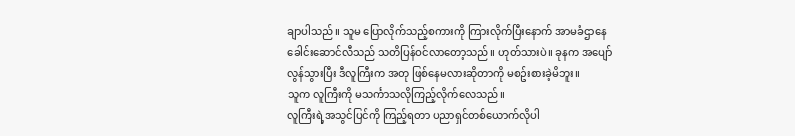ချာပါသည်။ သူမ ပြောလိုက်သည့်စကားကို ကြားလိုက်ပြီးနောက် အာမခံဌာနေခေါင်းဆောင်လီသည် သတိပြန်ဝင်လာတော့သည်။ ဟုတ်သားပဲ။ ခုနက အပျော်လွန်သွားပြီး ဒီလူကြီးက အတု ဖြစ်နေမလားဆိုတာကို မစဥ်းစားခဲ့မိဘူး။
သူက လူကြီးကို မသင်္ကာသလိုကြည့်လိုက်လေသည်။
လူကြီးရဲ့အသွင်ပြင်ကို ကြည့်ရတာ ပညာရှင်တစ်ယောက်လိုပါ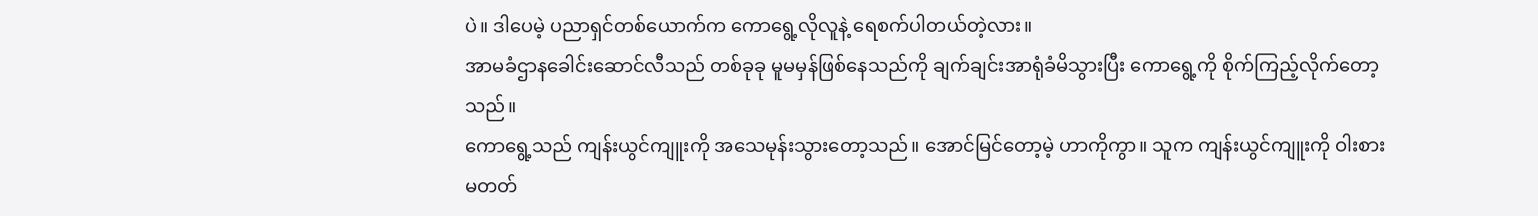ပဲ။ ဒါပေမဲ့ ပညာရှင်တစ်ယောက်က ကောရွေ့လိုလူနဲ့ ရေစက်ပါတယ်တဲ့လား။
အာမခံဌာနခေါင်းဆောင်လီသည် တစ်ခုခု မူမမှန်ဖြစ်နေသည်ကို ချက်ချင်းအာရုံခံမိသွားပြီး ကောရွေ့ကို စိုက်ကြည့်လိုက်တော့သည်။
ကောရွေ့သည် ကျန်းယွင်ကျူးကို အသေမုန်းသွားတော့သည်။ အောင်မြင်တော့မဲ့ ဟာကိုကွာ။ သူက ကျန်းယွင်ကျူးကို ဝါးစားမတတ်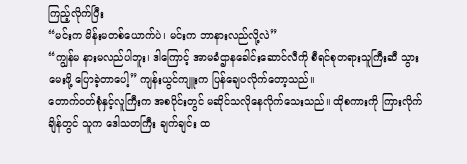ကြည့်လိုက်ပြီး
“မင်းက မိန်းမတစ်ယောက်ပဲ၊ မင်းက ဘာနားလည်လို့လဲ”
“ကျွန်မ နားမလည်ပါဘူး၊ ဒါကြောင့် အာမခံဌာနခေါင်းဆောင်လီကို စီရင်စုတရားသူကြီးဆီ သွားမေးဖို့ ပြောခဲ့တာပေါ့” ကျန်းယွင်ကျူးက ပြန်ချေပလိုက်တော့သည်။
တောက်ဝတ်စုံနှင့်လူကြီးက အစပိုင်းတွင် မဆိုင်သလိုနေလိုက်သေးသည်။ ထိုစကားကို ကြားလိုက်ချိန်တွင် သူက ဒေါသတကြီး ချက်ချင်း ထ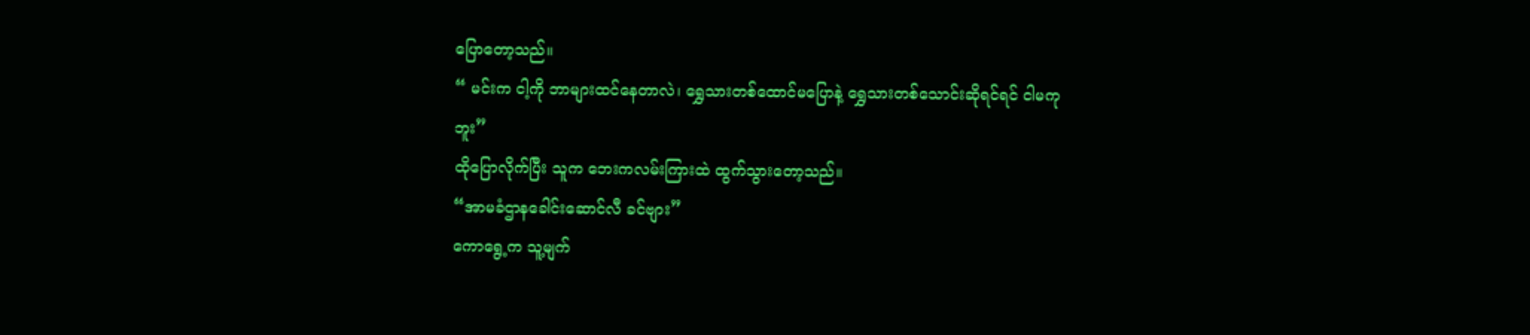ပြောတော့သည်။
“ မင်းက ငါ့ကို ဘာများထင်နေတာလဲ၊ ရွှေသားတစ်ထောင်မပြောနဲ့ ရွှေသားတစ်သောင်းဆိုရင်ရင် ငါမကုဘူး”
ထိုပြောလိုက်ပြီး သူက ဘေးကလမ်းကြားထဲ ထွက်သွားတော့သည်။
“အာမခံဌာနခေါင်းဆောင်လီ ခင်ဗျား”
ကောရွေ့က သူ့မျက်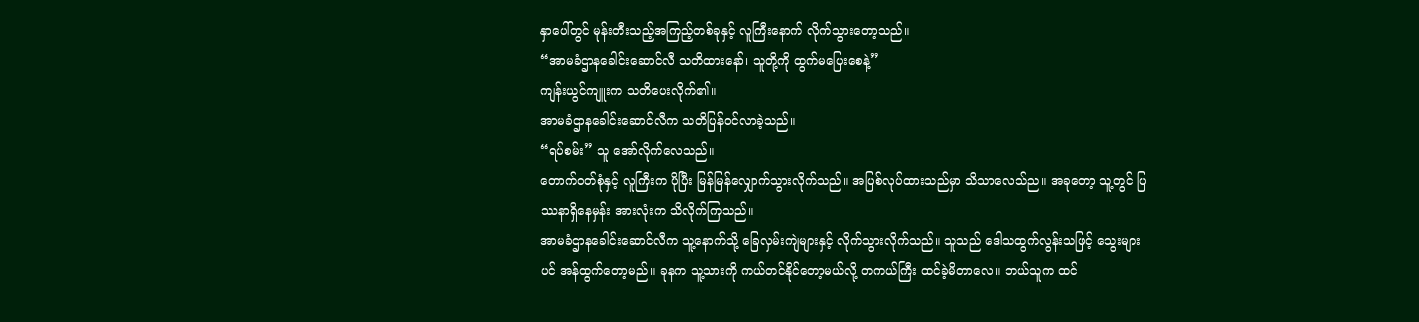နှာပေါ်တွင် မုန်းတီးသည့်အကြည့်တစ်ခုနှင့် လူကြီးနောက် လိုက်သွားတော့သည်။
“အာမခံဌာနခေါင်းဆောင်လီ သတိထားနော်၊ သူတို့ကို ထွက်မပြေးစေနဲ့”
ကျန်းယွင်ကျူးက သတိပေးလိုက်၏။
အာမခံဌာနခေါင်းဆောင်လီက သတိပြန်ဝင်လာခဲ့သည်။
“ရပ်စမ်း” သူ အော်လိုက်လေသည်။
တောက်ဝတ်စုံနှင့် လူကြီးက ပိုပြီး မြန်မြန်လျှောက်သွားလိုက်သည်။ အပြစ်လုပ်ထားသည်မှာ သိသာလေသ်ည။ အခုတော့ သူ့တွင် ပြဿနာရှိနေမှန်း အားလုံးက သိလိုက်ကြသည်။
အာမခံဌာနခေါင်းဆောင်လီက သူ့နောက်သို့ ခြေလှမ်းကျဲများနှင့် လိုက်သွားလိုက်သည်။ သူသည် ဒေါသထွက်လွန်းသဖြင့် သွေးများပင် အန်ထွက်တော့မည်။ ခုနက သူ့သားကို ကယ်တင်နိုင်တော့မယ်လို့ တကယ်ကြီး ထင်ခဲ့မိတာလေ။ ဘယ်သူက ထင်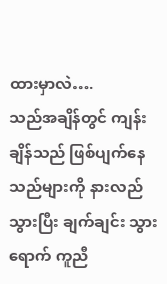ထားမှာလဲ….
သည်အချိန်တွင် ကျန်းချိန်သည် ဖြစ်ပျက်နေသည်များကို နားလည်သွားပြီး ချက်ချင်း သွားရောက် ကူညီ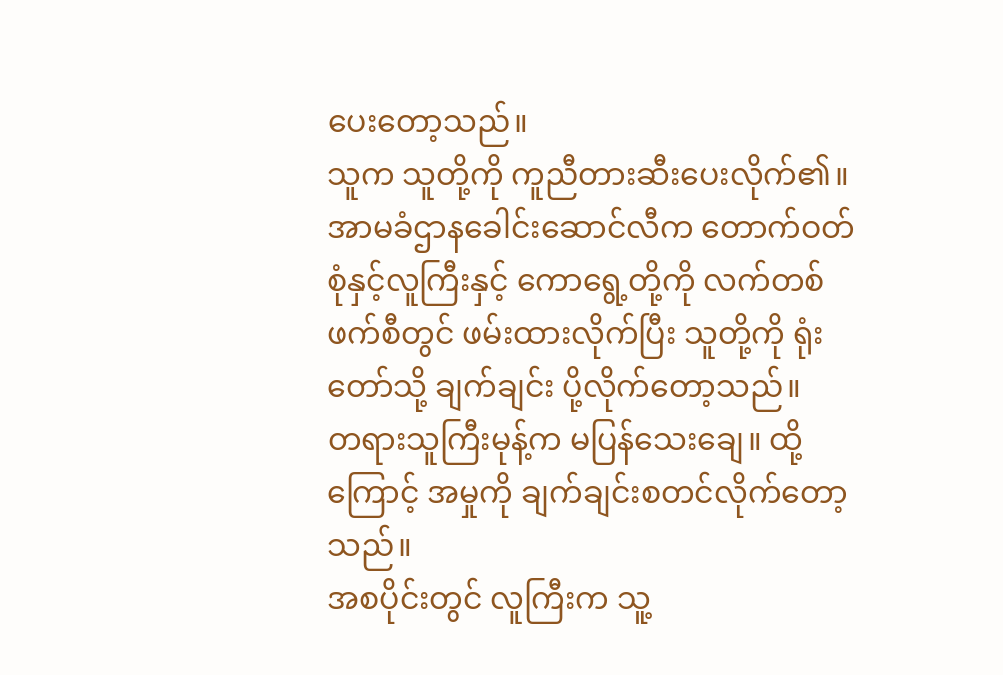ပေးတော့သည်။
သူက သူတို့ကို ကူညီတားဆီးပေးလိုက်၏။ အာမခံဌာနခေါင်းဆောင်လီက တောက်ဝတ်စုံနှင့်လူကြီးနှင့် ကောရွေ့တို့ကို လက်တစ်ဖက်စီတွင် ဖမ်းထားလိုက်ပြီး သူတို့ကို ရုံးတော်သို့ ချက်ချင်း ပို့လိုက်တော့သည်။
တရားသူကြီးမုန့်က မပြန်သေးချေ။ ထို့ကြောင့် အမှုကို ချက်ချင်းစတင်လိုက်တော့သည်။
အစပိုင်းတွင် လူကြီးက သူ့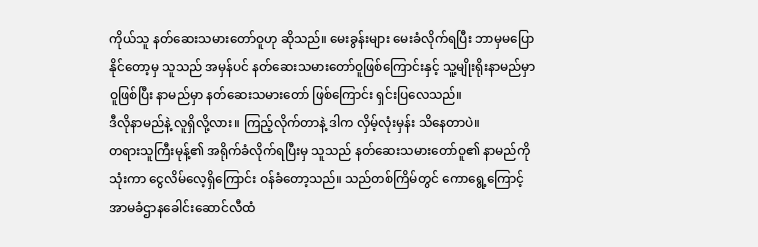ကိုယ်သူ နတ်ဆေးသမားတော်ဝူဟု ဆိုသည်။ မေးခွန်းများ မေးခံလိုက်ရပြီး ဘာမှမပြောနိုင်တော့မှ သူသည် အမှန်ပင် နတ်ဆေးသမားတော်ဝူဖြစ်ကြောင်းနှင့် သူ့မျိုးရိုးနာမည်မှာ ဝူဖြစ်ပြီး နာမည်မှာ နတ်ဆေးသမားတော် ဖြစ်ကြောင်း ရှင်းပြလေသည်။
ဒီလိုနာမည်နဲ့ လူရှိလို့လား။ ကြည့်လိုက်တာနဲ့ ဒါက လှိမ့်လုံးမှန်း သိနေတာပဲ။
တရားသူကြီးမုန့်၏ အရိုက်ခံလိုက်ရပြီးမှ သူသည် နတ်ဆေးသမားတော်ဝူ၏ နာမည်ကို သုံးကာ ငွေလိမ်လေ့ရှိကြောင်း ဝန်ခံတော့သည်။ သည်တစ်ကြိမ်တွင် ကောရွေ့ကြောင့် အာမခံဌာနခေါင်းဆောင်လီထံ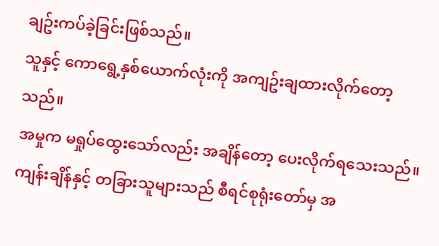ချဥ်းကပ်ခဲ့ခြင်းဖြစ်သည်။
သူနှင့် ကောရွေ့နှစ်ယောက်လုံးကို အကျဥ်းချထားလိုက်တော့သည်။
အမှုက မရှုပ်ထွေးသော်လည်း အချိန်တော့ ပေးလိုက်ရသေးသည်။ ကျန်းချိန်နှင့် တခြားသူများသည် စီရင်စုရုံးတော်မှ အ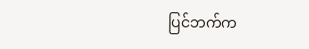ပြင်ဘက်က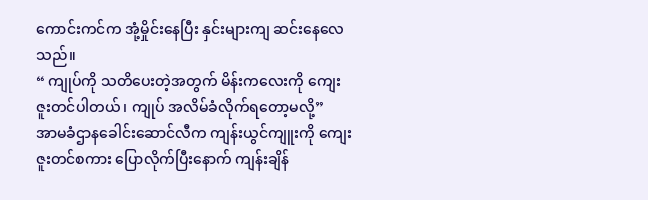ကောင်းကင်က အုံ့မှိုင်းနေပြီး နှင်းများကျ ဆင်းနေလေသည်။
“ ကျုပ်ကို သတိပေးတဲ့အတွက် မိန်းကလေးကို ကျေးဇူးတင်ပါတယ်၊ ကျုပ် အလိမ်ခံလိုက်ရတော့မလို့”
အာမခံဌာနခေါင်းဆောင်လီက ကျန်းယွင်ကျူးကို ကျေးဇူးတင်စကား ပြောလိုက်ပြီးနောက် ကျန်းချိန်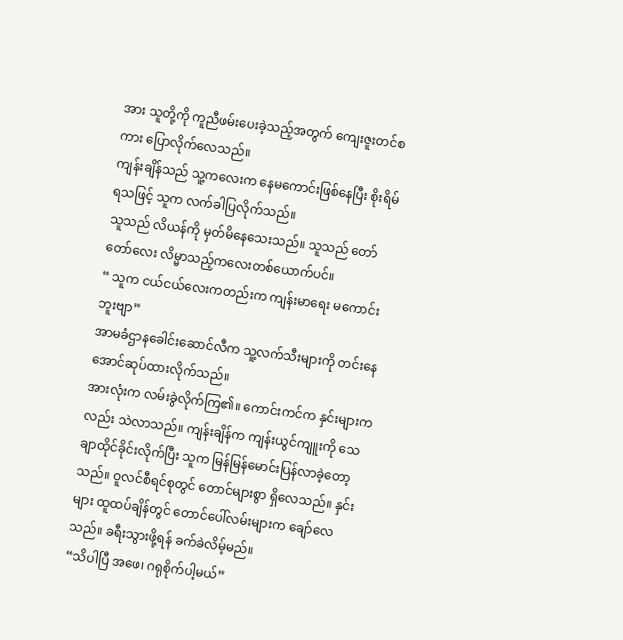အား သူတို့ကို ကူညီဖမ်းပေးခဲ့သည့်အတွက် ကျေးဇူးတင်စကား ပြောလိုက်လေသည်။
ကျန်းချိန်သည် သူ့ကလေးက နေမကောင်းဖြစ်နေပြီး စိုးရိမ်ရသဖြင့် သူက လက်ခါပြလိုက်သည်။
သူသည် လိယန်ကို မှတ်မိနေသေးသည်။ သူသည် တော်တော်လေး လိမ္မာသည့်ကလေးတစ်ယောက်ပင်။
“ သူက ငယ်ငယ်လေးကတည်းက ကျန်းမာရေး မကောင်းဘူးဗျာ”
အာမခံဌာနခေါင်းဆောင်လီက သူ့လက်သီးများကို တင်းနေအောင်ဆုပ်ထားလိုက်သည်။
အားလုံးက လမ်းခွဲလိုက်ကြ၏။ ကောင်းကင်က နှင်းများကလည်း သဲလာသည်။ ကျန်းချိန်က ကျန်းယွင်ကျူးကို သေချာထိုင်ခိုင်းလိုက်ပြီး သူက မြန်မြန်မောင်းပြန်လာခဲ့တော့သည်။ ဝူလင်စီရင်စုတွင် တောင်များစွာ ရှိလေသည်။ နှင်းများ ထူထပ်ချိန်တွင် တောင်ပေါ်လမ်းများက ချော်လေသည်။ ခရီးသွားဖို့ရန် ခက်ခဲလိမ့်မည်။
“သိပါပြီ အဖေ၊ ဂရုစိုက်ပါ့မယ်”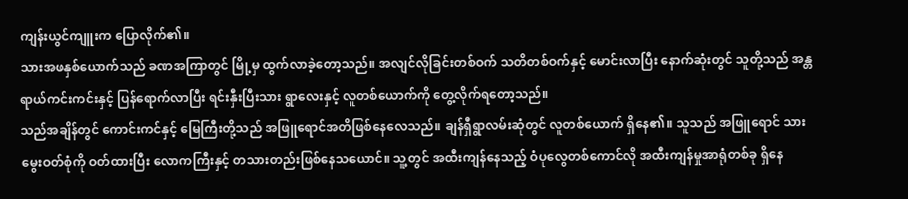ကျန်းယွင်ကျူးက ပြောလိုက်၏။
သားအဖနှစ်ယောက်သည် ခဏအကြာတွင် မြို့မှ ထွက်လာခဲ့တော့သည်။ အလျင်လိုခြင်းတစ်ဝက် သတိတစ်ဝက်နှင့် မောင်းလာပြီး နောက်ဆုံးတွင် သူတို့သည် အန္တရာယ်ကင်းကင်းနှင့် ပြန်ရောက်လာပြီး ရင်းနှီးပြီးသား ရွာလေးနှင့် လူတစ်ယောက်ကို တွေ့လိုက်ရတော့သည်။
သည်အချိန်တွင် ကောင်းကင်နှင့် မြေကြီးတို့သည် အဖြူရောင်အတိဖြစ်နေလေသည်။ ချန်ရှီရွာလမ်းဆုံတွင် လူတစ်ယောက် ရှိနေ၏။ သူသည် အဖြူရောင် သားမွေးဝတ်စုံကို ဝတ်ထားပြီး လောကကြီးနှင့် တသားတည်းဖြစ်နေသယောင်။ သူ့တွင် အထီးကျန်နေသည့် ဝံပုလွေတစ်ကောင်လို အထီးကျန်မှုအာရုံတစ်ခု ရှိနေ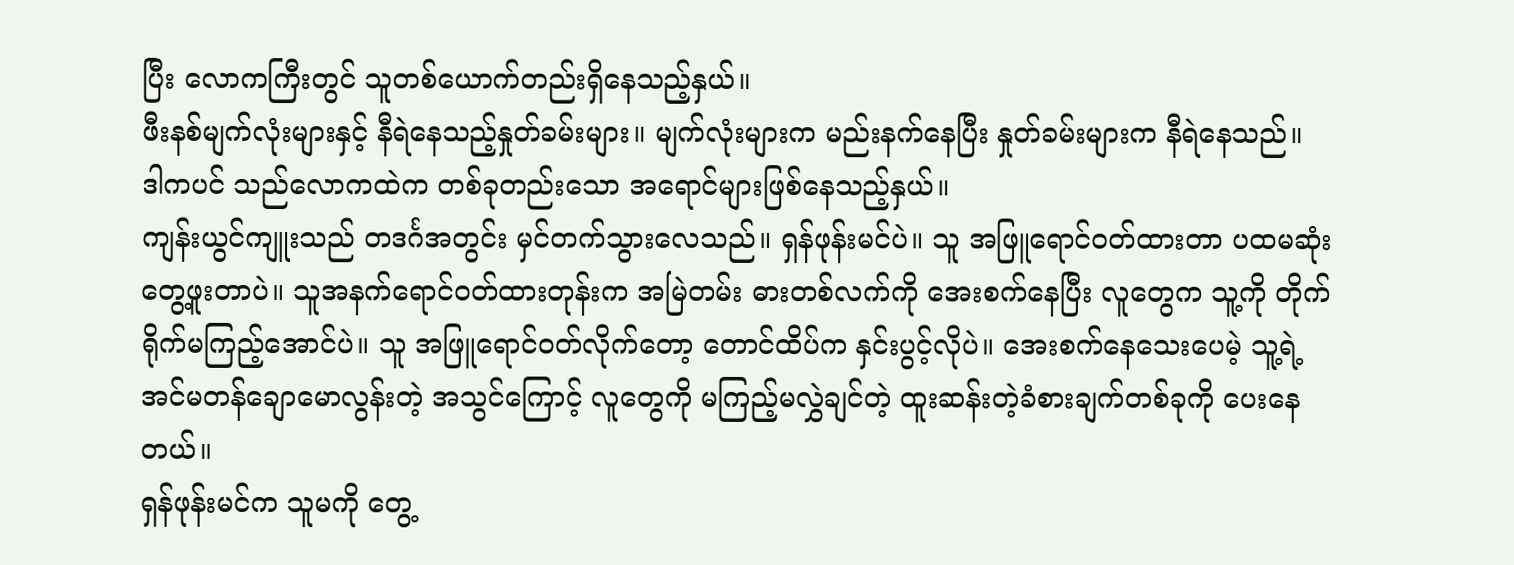ပြီး လောကကြီးတွင် သူတစ်ယောက်တည်းရှိနေသည့်နှယ်။
ဖီးနစ်မျက်လုံးများနှင့် နီရဲနေသည့်နှုတ်ခမ်းများ။ မျက်လုံးများက မည်းနက်နေပြီး နှုတ်ခမ်းများက နီရဲနေသည်။ ဒါကပင် သည်လောကထဲက တစ်ခုတည်းသော အရောင်များဖြစ်နေသည့်နှယ်။
ကျန်းယွင်ကျူးသည် တဒင်္ဂအတွင်း မှင်တက်သွားလေသည်။ ရှန်ဖုန်းမင်ပဲ။ သူ အဖြူရောင်ဝတ်ထားတာ ပထမဆုံးတွေ့ဖူးတာပဲ။ သူအနက်ရောင်ဝတ်ထားတုန်းက အမြဲတမ်း ဓားတစ်လက်ကို အေးစက်နေပြီး လူတွေက သူ့ကို တိုက်ရိုက်မကြည့်အောင်ပဲ။ သူ အဖြူရောင်ဝတ်လိုက်တော့ တောင်ထိပ်က နှင်းပွင့်လိုပဲ။ အေးစက်နေသေးပေမဲ့ သူ့ရဲ့အင်မတန်ချောမောလွန်းတဲ့ အသွင်ကြောင့် လူတွေကို မကြည့်မလွှဲချင်တဲ့ ထူးဆန်းတဲ့ခံစားချက်တစ်ခုကို ပေးနေတယ်။
ရှန်ဖုန်းမင်က သူမကို တွေ့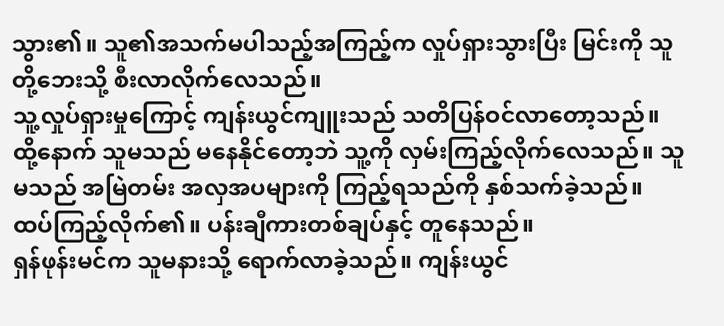သွား၏။ သူ၏အသက်မပါသည့်အကြည့်က လှုပ်ရှားသွားပြီး မြင်းကို သူတို့ဘေးသို့ စီးလာလိုက်လေသည်။
သူ့လှုပ်ရှားမှုကြောင့် ကျန်းယွင်ကျူးသည် သတိပြန်ဝင်လာတော့သည်။ ထို့နောက် သူမသည် မနေနိုင်တော့ဘဲ သူ့ကို လှမ်းကြည့်လိုက်လေသည်။ သူမသည် အမြဲတမ်း အလှအပများကို ကြည့်ရသည်ကို နှစ်သက်ခဲ့သည်။
ထပ်ကြည့်လိုက်၏။ ပန်းချီကားတစ်ချပ်နှင့် တူနေသည်။
ရှန်ဖုန်းမင်က သူမနားသို့ ရောက်လာခဲ့သည်။ ကျန်းယွင်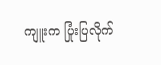ကျူးက ပြုံးပြလိုက်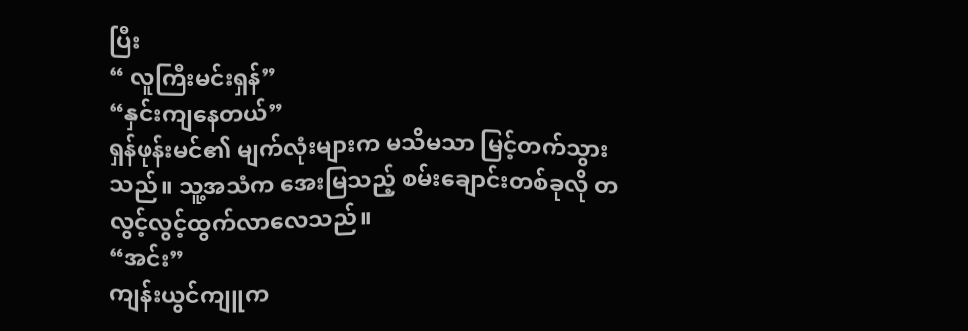ပြီး
“ လူကြီးမင်းရှန်”
“နှင်းကျနေတယ်”
ရှန်ဖုန်းမင်၏ မျက်လုံးများက မသိမသာ မြင့်တက်သွားသည်။ သူ့အသံက အေးမြသည့် စမ်းချောင်းတစ်ခုလို တလွင့်လွင့်ထွက်လာလေသည်။
“အင်း”
ကျန်းယွင်ကျူက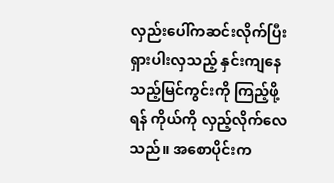လှည်းပေါ်ကဆင်းလိုက်ပြီး ရှားပါးလှသည့် နှင်းကျနေသည့်မြင်ကွင်းကို ကြည့်ဖို့ရန် ကိုယ်ကို လှည့်လိုက်လေသည်။ အစောပိုင်းက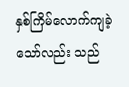နှစ်ကြိမ်လောက်ကျခဲ့သော်လည်း သည်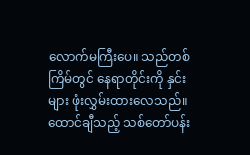လောက်မကြီးပေ။ သည်တစ်ကြိမ်တွင် နေရာတိုင်းကို နှင်းများ ဖုံးလွှမ်းထားလေသည်။ ထောင်ချီသည့် သစ်တော်ပန်း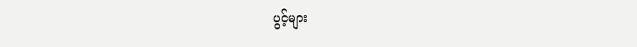ပွင့်များ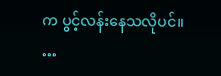က ပွင့်လန်းနေသလိုပင်။
…